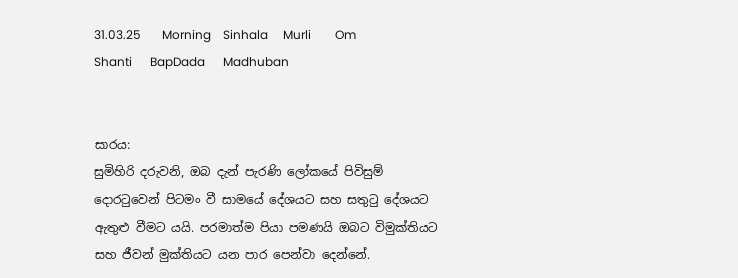31.03.25       Morning    Sinhala     Murli        Om Shanti      BapDada      Madhuban


සාරය:
සුමිහිරි දරුවනි, ඔබ දැන් පැරණි ලෝකයේ පිවිසුම් දොරටුවෙන් පිටමං වී සාමයේ දේශයට සහ සතුටු දේශයට ඇතුළු වීමට යයි. පරමාත්ම පියා පමණයි ඔබට විමුක්තියට සහ ජීවන් මුක්තියට යන පාර පෙන්වා දෙන්නේ.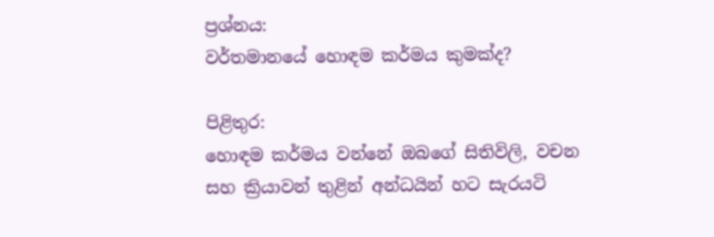ප්‍රශ්නය:
වර්තමානයේ හොඳම කර්මය කුමක්ද?

පිළිතුර:
හොඳම කර්මය වන්නේ ඔබගේ සිතිවිලි, වචන සහ ක්‍රියාවන් තුළින් අන්ධයින් හට සැරයටි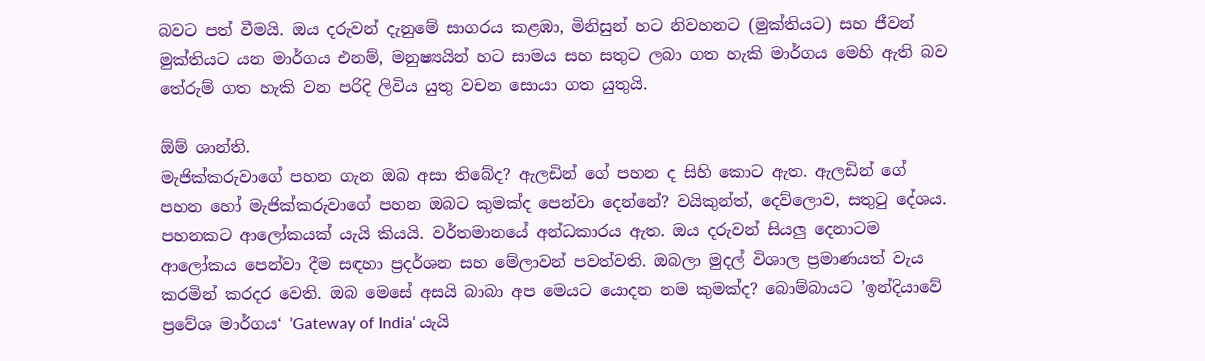බවට පත් වීමයි. ඔය දරුවන් දැනුමේ සාගරය කළඹා, මිනිසුන් හට නිවහනට (මුක්තියට) සහ ජීවන් මුක්තියට යන මාර්ගය එනම්, මනුෂ්‍යයින් හට සාමය සහ සතුට ලබා ගත හැකි මාර්ගය මෙහි ඇති බව තේරුම් ගත හැකි වන පරිදි ලිවිය යුතු වචන සොයා ගත යුතුයි.

ඕම් ශාන්ති.
මැජික්කරුවාගේ පහන ගැන ඔබ අසා තිබේද? ඇලඩින් ගේ පහන ද සිහි කොට ඇත. ඇලඩින් ගේ පහන හෝ මැජික්කරුවාගේ පහන ඔබට කුමක්ද පෙන්වා දෙන්නේ? වයිකුන්ත්, දෙව්ලොව, සතුටු දේශය. පහනකට ආලෝකයක් යැයි කියයි. වර්තමානයේ අන්ධකාරය ඇත. ඔය දරුවන් සියලු දෙනාටම ආලෝකය පෙන්වා දීම සඳහා ප්‍රදර්ශන සහ මේලාවන් පවත්වති. ඔබලා මුදල් විශාල ප්‍රමාණයත් වැය කරමින් කරදර වෙති. ඔබ මෙසේ අසයි බාබා අප මෙයට යොදන නම කුමක්ද? බොම්බායට ’ඉන්දියාවේ ප්‍රවේශ මාර්ගය‘ ’Gateway of India‘ යැයි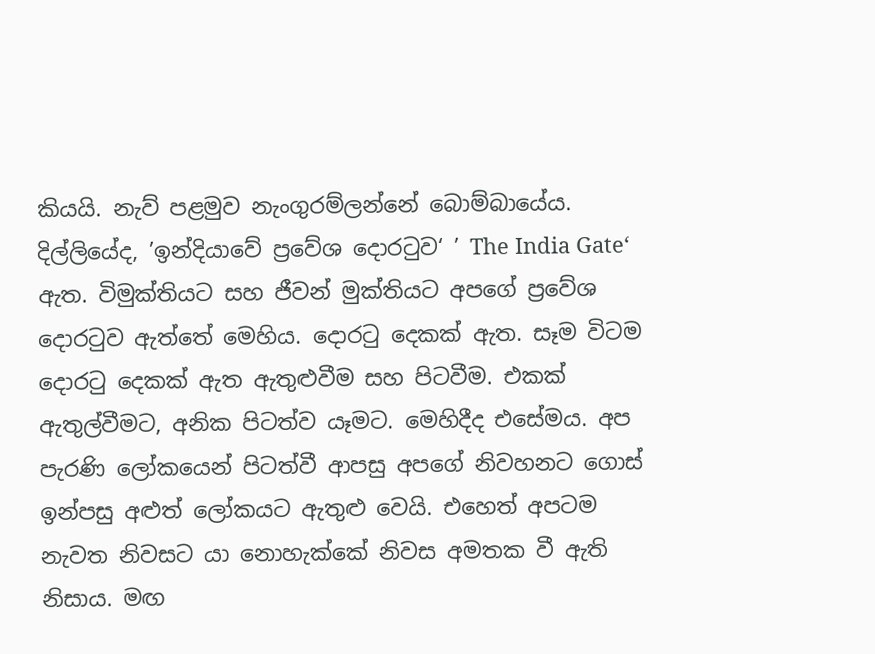කියයි. නැව් පළමුව නැංගුරම්ලන්නේ බොම්බායේය. දිල්ලියේද, ’ඉන්දියාවේ ප්‍රවේශ දොරටුව‘ ’ The India Gate‘ ඇත. විමුක්තියට සහ ජීවන් මුක්තියට අපගේ ප්‍රවේශ දොරටුව ඇත්තේ මෙහිය. දොරටු දෙකක් ඇත. සෑම විටම දොරටු දෙකක් ඇත ඇතුළුවීම සහ පිටවීම. එකක් ඇතුල්වීමට, අනික පිටත්ව යෑමට. මෙහිදීද එසේමය. අප පැරණි ලෝකයෙන් පිටත්වී ආපසු අපගේ නිවහනට ගොස් ඉන්පසු අළුත් ලෝකයට ඇතුළු වෙයි. එහෙත් අපටම නැවත නිවසට යා නොහැක්කේ නිවස අමතක වී ඇති නිසාය. මඟ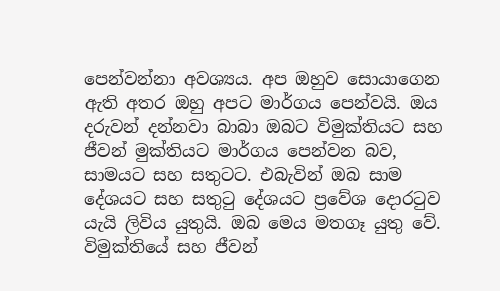පෙන්වන්නා අවශ්‍යය. අප ඔහුව සොයාගෙන ඇති අතර ඔහු අපට මාර්ගය පෙන්වයි. ඔය දරුවන් දන්නවා බාබා ඔබට විමුක්තියට සහ ජීවන් මුක්තියට මාර්ගය පෙන්වන බව, සාමයට සහ සතුටට. එබැවින් ඔබ සාම දේශයට සහ සතුටු දේශයට ප්‍රවේශ දොරටුව යැයි ලිවිය යුතුයි. ඔබ මෙය මතගෑ යුතු වේ. විමුක්තියේ සහ ජීවන්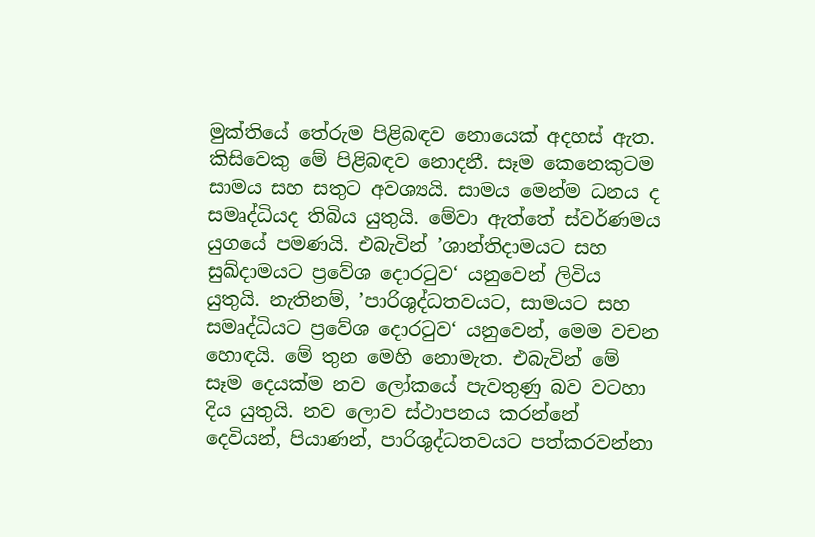මුක්තියේ තේරුම පිළිබඳව නොයෙක් අදහස් ඇත. කිසිවෙකු මේ පිළිබඳව නොදනී. සෑම කෙනෙකුටම සාමය සහ සතුට අවශ්‍යයි. සාමය මෙන්ම ධනය ද සමෘද්ධියද තිබිය යුතුයි. මේවා ඇත්තේ ස්වර්ණමය යුගයේ පමණයි. එබැවින් ’ශාන්තිදාමයට සහ සුඛ්දාමයට ප්‍රවේශ දොරටුව‘ යනුවෙන් ලිවිය යුතුයි. නැතිනම්, ’පාරිශුද්ධත‍වයට, සාමයට සහ සමෘද්ධියට ප්‍රවේශ දොරටුව‘ යනුවෙන්, මෙම වචන හොඳයි. මේ තුන මෙහි නොමැත. එබැවින් මේ සෑම දෙයක්ම නව ලෝකයේ පැවතුණු බව වටහා දිය යුතුයි. නව ලොව ස්ථාපනය කරන්නේ දෙවියන්, පියාණන්, පාරිශුද්ධත‍වයට පත්කරවන්නා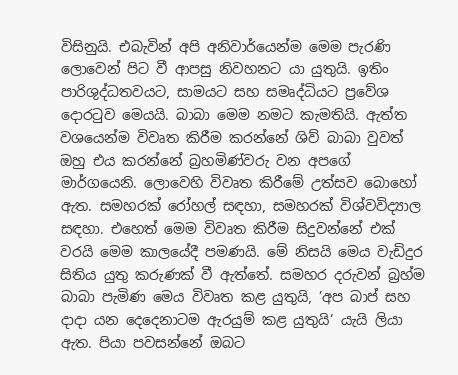විසිනුයි. එබැවින් අපි අනිවාර්යෙන්ම මෙම පැරණි ලොවෙන් පිට වී ආපසු නිවහනට යා යුතුයි. ඉතිං පාරිශුද්ධත‍වයට, සාමයට සහ සමෘද්ධියට ප්‍රවේශ දොරටුව මෙයයි. බාබා මෙම නමට කැමතියි. ඇත්ත වශයෙන්ම විවෘත කිරීම කරන්නේ ශිව් බාබා වුවත් ඔහු එය කරන්නේ බ්‍රහමිණ්වරු වන අපගේ මාර්ගයෙනි. ලොවෙහි විවෘත කිරීමේ උත්සව බොහෝ ඇත. සමහරක් රෝහල් සඳහා, සමහරක් විශ්වවිද්‍යාල සඳහා. එහෙත් මෙම විවෘත කිරීම සිදුවන්නේ එක් වරයි මෙම කාලයේදී පමණයි. මේ නිසයි මෙය වැඩිදුර සිතිය යුතු කරුණක් වී ඇත්තේ. සමහර දරුවන් බ්‍රහ්ම බාබා පැමිණ මෙය විවෘත කළ යුතුයි, ’අප බාප් සහ දාදා යන දෙදෙනාටම ඇරයුම් කළ යුතුයි‘ යැයි ලියා ඇත. පියා පවසන්නේ ඔබට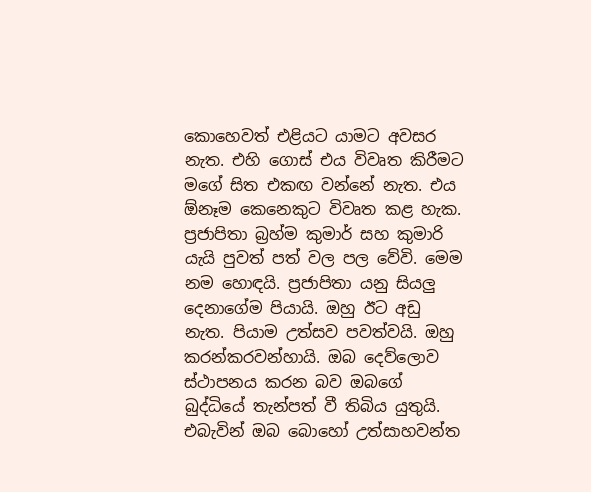කොහෙවත් එළියට යාමට අවසර නැත. එහි ගොස් එය විවෘත කිරීමට මගේ සිත එකඟ වන්නේ නැත. එය ඕනෑම කෙනෙකුට විවෘත කළ හැක. ප්‍රජාපිතා බ්‍රහ්ම කුමාර් සහ කුමාරි යැයි පුවත් පත් වල පල වේවි. මෙම නම හොඳයි. ප්‍රජාපිතා යනු සියලු දෙනාගේම පියායි. ඔහු ඊට අඩු නැත. පියාම උත්සව පවත්වයි. ඔහු කරන්කරවන්හායි. ඔබ දෙව්ලොව ස්ථාපනය කරන බව ඔබගේ බුද්ධියේ තැන්පත් වී තිබිය යුතුයි. එබැවින් ඔබ බොහෝ උත්සාහවන්ත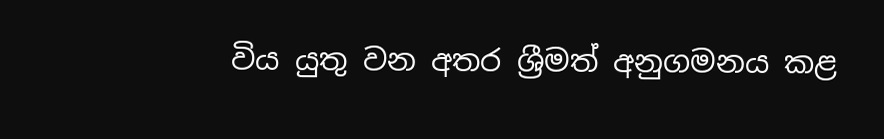විය යුතු වන අතර ශ්‍රීමත් අනුගමනය කළ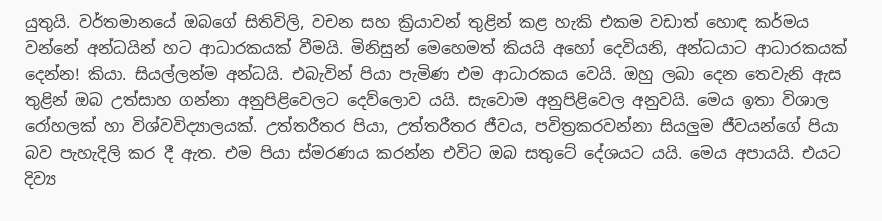යුතුයි. වර්තමානයේ ඔබගේ සිතිවිලි, වචන සහ ක්‍රියාවන් තුළින් කළ හැකි එකම වඩාත් හොඳ කර්මය වන්නේ අන්ධයින් හට ආධාරකයක් වීමයි. මිනිසුන් මෙහෙමත් කියයි අහෝ දෙවියනි, අන්ධයාට ආධාරකයක් දෙන්න! කියා. සියල්ලන්ම අන්ධයි. එබැවින් පියා පැමිණ එම ආධාරකය වෙයි. ඔහු ලබා දෙන තෙවැනි ඇස තුළින් ඔබ උත්සාහ ගන්නා අනුපිළිවෙලට දෙව්ලොව යයි. සැවොම අනුපිළිවෙල අනුවයි. මෙය ඉතා විශාල රෝහලක් හා විශ්වවිද්‍යාලයක්. උත්තරීතර පියා, උත්තරීතර ජීවය, පවිත්‍රකරවන්නා සියලුම ජීවයන්ගේ පියා බව පැහැදිලි කර දී ඇත. එම පියා ස්මරණය කරන්න එවිට ඔබ සතුටේ දේශයට යයි. මෙය අපායයි. එයට දිව්‍ය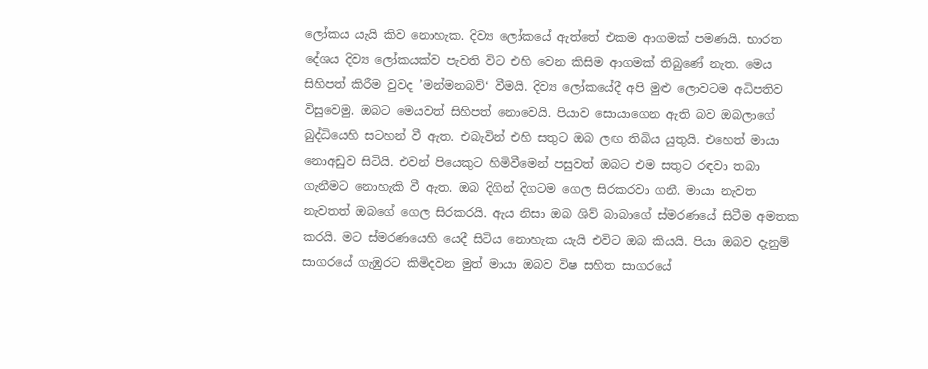ලෝකය යැයි කිව නොහැක. දිව්‍ය ලෝකයේ ඇත්තේ එකම ආගමක් පමණයි. භාරත දේශය දිව්‍ය ලෝකයක්ව පැවති විට එහි වෙන කිසිම ආගමක් තිබුණේ නැත. මෙය සිහිපත් කිරීම වුවද ’මන්මනබව්‘ වීමයි. දිව්‍ය ලෝකයේදී අපි මුළු ලොවටම අධිපතිව විසුවෙමු. ඔබට මෙයවත් සිහිපත් නොවෙයි. පියාව සොයාගෙන ඇති බව ඔබලාගේ බුද්ධියෙහි සටහන් වී ඇත. එබැවින් එහි සතුට ඔබ ලඟ තිබිය යුතුයි. එහෙත් මායා නොඅඩුව සිටියි. එවන් පියෙකුට හිමිවීමෙන් පසුවත් ඔබට එම සතුට රඳවා තබා ගැනීමට නොහැකි වී ඇත. ඔබ දිගින් දිගටම ගෙල සිරකරවා ගනී. මායා නැවත නැවතත් ඔබගේ ගෙල සිරකරයි. ඇය නිසා ඔබ ශිව් බාබාගේ ස්මරණයේ සිටීම අමතක කරයි. මට ස්මරණයෙහි යෙදී සිටිය නොහැක යැයි එවිට ඔබ කියයි. පියා ඔබව දැනුම් සාගරයේ ගැඹුරට කිමිදවන මුත් මායා ඔබව විෂ සහිත සාගරයේ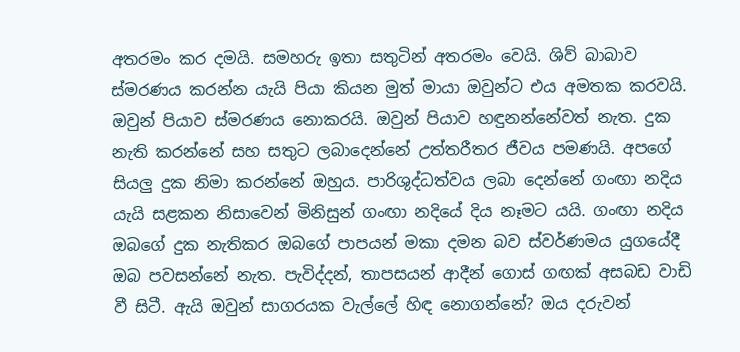අතරමං කර දමයි. සමහරු ඉතා සතුටින් අතරමං වෙයි. ශිව් බාබාව ස්මරණය කරන්න යැයි පියා කියන මුත් මායා ඔවුන්ට එය අමතක කරවයි. ඔවුන් පියාව ස්මරණය නොකරයි. ඔවුන් පියාව හඳුනන්නේවත් නැත. දුක නැති කරන්නේ සහ සතුට ලබාදෙන්නේ උත්තරීතර ජීවය පමණයි. අපගේ සියලු දුක නිමා කරන්නේ ඔහුය. පාරිශුද්ධත්වය ලබා දෙන්නේ ගංඟා නදිය යැයි සළකන නිසාවෙන් මිනිසුන් ගංඟා නදියේ දිය නෑමට යයි. ගංඟා නදිය ඔබගේ දුක නැතිකර ඔබගේ පාපයන් මකා දමන බව ස්වර්ණමය යුගයේදී ඔබ පවසන්නේ නැත. පැවිද්දන්, තාපසයන් ආදීන් ගොස් ගඟක් අසබඩ වාඩි වී සිටී. ඇයි ඔවුන් සාගරයක වැල්ලේ හිඳ නොගන්නේ? ඔය දරුවන්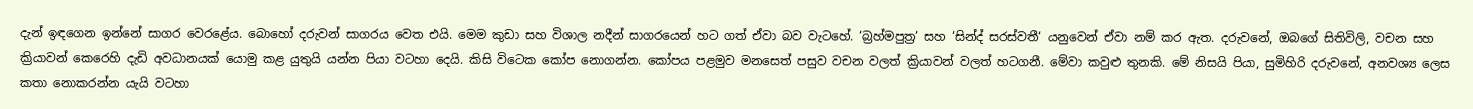දැන් ඉඳගෙන ඉන්නේ සාගර වෙරළේය. බොහෝ දරුවන් සාගරය වෙත එයි. මෙම කුඩා සහ විශාල නදීන් සාගරයෙන් හට ගත් ඒවා බව වැටහේ. ‘බ්‍රහ්මපුත්‍ර‘ සහ ‘සින්ද් සරස්වතී‘ යනුවෙන් ඒවා නම් කර ඇත. දරුවනේ, ඔබගේ සිතිවිලි, වචන සහ ක්‍රියාවන් කෙරෙහි දැඩි අවධානයක් යොමු කළ යුතුයි යන්න පියා වටහා දෙයි. කිසි විටෙක කෝප නොගන්න. කෝපය පළමුව මනසෙත් පසුව වචන වලත් ක්‍රියාවන් වලත් හටගනී. මේවා කවුළු තුනකි. මේ නිසයි පියා, සුමිහිරි දරුවනේ, අනවශ්‍ය ලෙස කතා නොකරන්න යැයි වටහා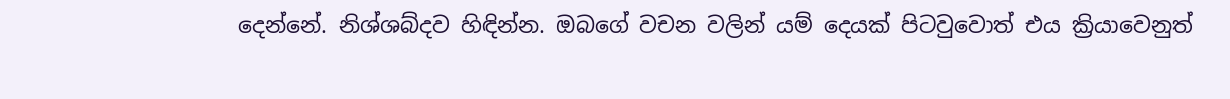දෙන්නේ. නිශ්ශබ්දව හිඳින්න. ඔබගේ වචන වලින් යම් දෙයක් පිටවුවොත් එය ක්‍රියාවෙනුත්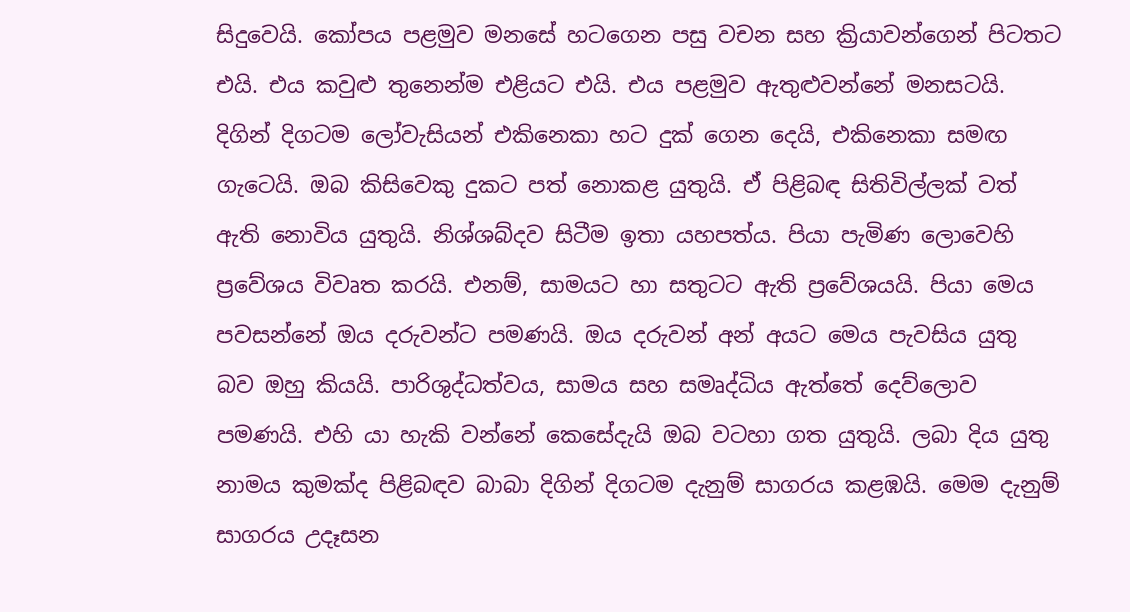සිදුවෙයි. කෝපය පළමුව මනසේ හටගෙන පසු වචන සහ ක්‍රියාවන්ගෙන් පිටතට එයි. එය කවුළු තුනෙන්ම එළියට එයි. එය පළමුව ඇතුළුවන්නේ මනසටයි. දිගින් දිගටම ලෝවැසියන් එකිනෙකා හට දුක් ගෙන දෙයි, එකිනෙකා සමඟ ගැටෙයි. ඔබ කිසිවෙකු දුකට පත් නොකළ යුතුයි. ඒ පිළිබඳ සිතිවිල්ලක් වත් ඇති නොවිය යුතුයි. නිශ්ශබ්දව සිටීම ඉතා යහපත්ය. පියා පැමිණ ලොවෙහි ප්‍රවේශය විවෘත කරයි. එනම්, සාමයට හා සතුටට ඇති ප්‍රවේශයයි. පියා මෙය පවසන්නේ ඔය දරුවන්ට පමණයි. ඔය දරුවන් අන් අයට මෙය පැවසිය යුතු බව ඔහු කියයි. පාරිශුද්ධත්වය, සාමය සහ සමෘද්ධිය ඇත්තේ දෙව්ලොව පමණයි. එහි යා හැකි වන්නේ කෙසේදැයි ඔබ වටහා ගත යුතුයි. ලබා දිය යුතු නාමය කුමක්ද පිළිබඳව බාබා දිගින් දිගටම දැනුම් සාගරය කළඹයි. මෙම දැනුම් සාගරය උදෑසන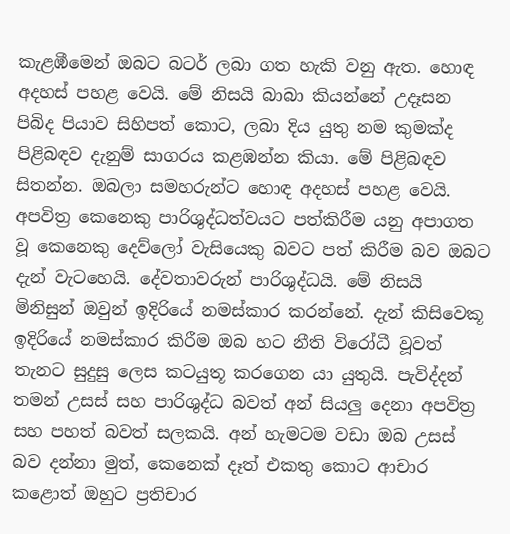කැළඹීමෙන් ඔබට බටර් ලබා ගත හැකි වනු ඇත. හොඳ අදහස් පහළ වෙයි. මේ නිසයි බාබා කියන්නේ උදෑසන පිබිද පියාව සිහිපත් කොට, ලබා දිය යුතු නම කුමක්ද පිළිබඳව දැනුම් සාගරය කළඹන්න කියා. මේ පිළිබඳව සිතන්න. ඔබලා සමහරුන්ට හොඳ අදහස් පහළ වෙයි. අපවිත්‍ර කෙනෙකු පාරිශුද්ධත්වයට පත්කිරීම යනු අපාගත වූ කෙනෙකු දෙව්ලෝ වැසියෙකු බවට පත් කිරීම බව ඔබට දැන් වැටහෙයි. දේවතාවරුන් පාරිශුද්ධයි. මේ නිසයි මිනිසුන් ඔවුන් ඉදිරියේ නමස්කාර කරන්නේ. දැන් කිසිවෙකූ ඉදිරියේ නමස්කාර කිරීම ඔබ හට නීති විරෝධී වූවත් තැනට සුදුසු ලෙස කටයුතූ කරගෙන යා යුතුයි. පැවිද්දන් තමන් උසස් සහ පාරිශුද්ධ බවත් අන් සියලු දෙනා අපවිත්‍ර සහ පහත් බවත් සලකයි. අන් හැමටම වඩා ඔබ උසස් බව දන්නා මුත්, කෙනෙක් දෑත් එකතු කොට ආචාර කළොත් ඔහුට ප්‍රතිචාර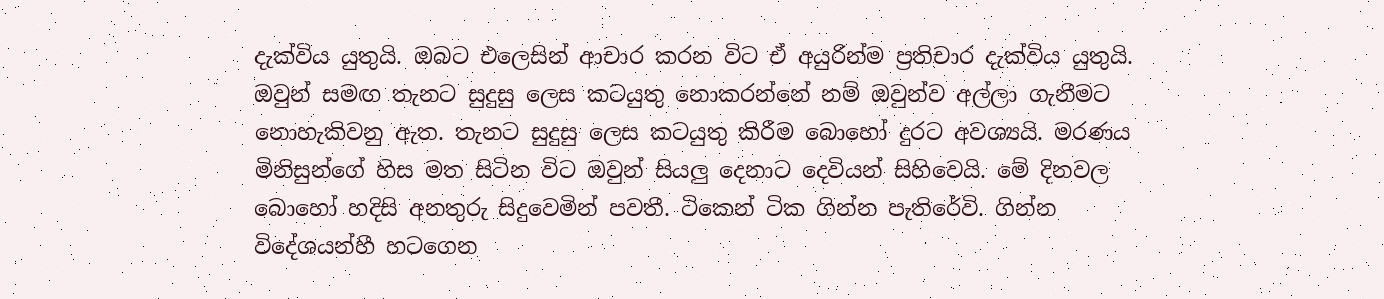දැක්විය යුතුයි. ඔබට එලෙසින් ආචාර කරන විට ඒ අයුරින්ම ප්‍රතිචාර දැක්විය යුතුයි. ඔවුන් සමඟ තැනට සුදුසු ලෙස කටයුතු නොකරන්නේ නම් ඔවුන්ව අල්ලා ගැනීමට නොහැකිවනු ඇත. තැනට සුදුසු ලෙස කටයුතු කිරීම බොහෝ දුරට අවශ්‍යයි. මරණය මිනිසුන්ගේ හිස මත සිටින විට ඔවුන් සියලු දෙනාට දෙවියන් සිහිවෙයි. මේ දිනවල බොහෝ හදිසි අනතුරු සිදුවෙමින් පවතී. ටිකෙන් ටික ගින්න පැතිරේවි. ගින්න විදේශයන්හී හටගෙන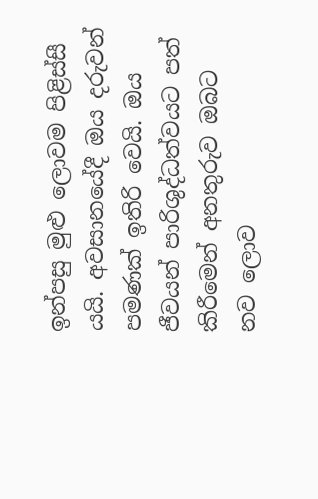ඉන්පසු මුළු ලොවම පිළිස්සී යයි. අවසානයේදී ඔය දරුවන් පමණක් ඉතිරි වෙයි. ඔය ජීවයන් පාරිශුද්ධත්වයට පත් කිරීමෙන් අනතුරුව ඔබට නව ලොව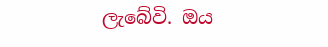ලැබේවි. ඔය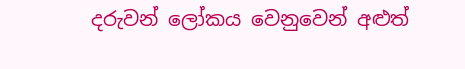දරුවන් ලෝකය වෙනුවෙන් අළුත්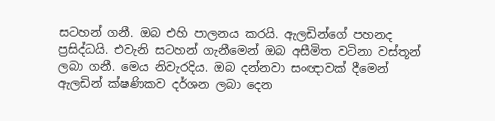සටහන් ගනී. ඔබ එහි පාලනය කරයි. ඇලඩින්ගේ පහනද ප්‍රසිද්ධයි. එවැනි සටහන් ගැනීමෙන් ඔබ අසීමිත වටිනා වස්තූන් ලබා ගනී. මෙය නිවැරදිය. ඔබ දන්නවා සංඥාවක් දීමෙන් ඇලඩින් ක්ෂණිකව දර්ශන ලබා දෙන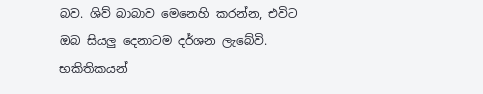බව. ශිව් බාබාව මෙනෙහි කරන්න, එවිට ඔබ සියලු දෙනාටම දර්ශන ලැබේවි. භකිතිකයන්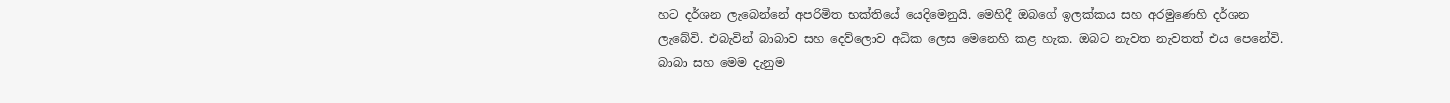හට දර්ශන ලැබෙන්නේ අපරිමිත භක්තියේ යෙදිමෙනුයි. මෙහිදී ඔබගේ ඉලක්කය සහ අරමුණෙහි දර්ශන ලැබේවි. එබැවින් බාබාව සහ දෙව්ලොව අධික ලෙස මෙනෙහි කළ හැක. ඔබට නැවත නැවතත් එය පෙනේවි. බාබා සහ මෙම දැනුම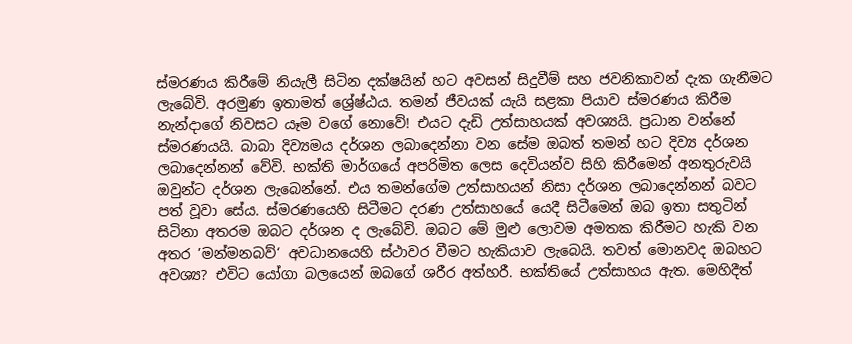ස්මරණය කිරීමේ නියැලී සිටින දක්ෂයින් හට අවසන් සිදුවීම් සහ ජවනිකාවන් දැක ගැනීමට ලැබේවි. අරමුණ ඉතාමත් ශ්‍රේෂ්ඨය. තමන් ජීවයක් යැයි සළකා පියාව ස්මරණය කිරීම නැන්දාගේ නිවසට යෑම වගේ නොවේ! එයට දැඩි උත්සාහයක් අවශ්‍යයි. ප්‍රධාන වන්නේ ස්මරණයයි. බාබා දිව්‍යමය දර්ශන ලබාදෙන්නා වන සේම ඔබත් තමන් හට දිව්‍ය දර්ශන ලබාදෙන්නන් වේවි. භක්ති මාර්ගයේ අපරිමිත ලෙස දෙවියන්ව සිහි කිරීමෙන් අනතුරුවයි ඔවුන්ට දර්ශන ලැබෙන්නේ. එය තමන්ගේම උත්සාහයන් නිසා දර්ශන ලබාදෙන්නන් බවට පත් වූවා සේය. ස්මරණයෙහි සිටීමට දරණ උත්සාහයේ යෙදී සිටීමෙන් ඔබ ඉතා සතුටින් සිටිනා අතරම ඔබට දර්ශන ද ලැබේවි. ඔබට මේ මුළු ලොවම අමතක කිරීමට හැකි වන අතර ’මන්මනබව්‘ අවධානයෙහි ස්ථාවර වීමට හැකියාව ලැබෙයි. තවත් මොනවද ඔබහට අවශ්‍ය? එවිට යෝගා බලයෙන් ඔබගේ ශරීර අත්හරී. භක්තියේ උත්සාහය ඇත. මෙහිදීත්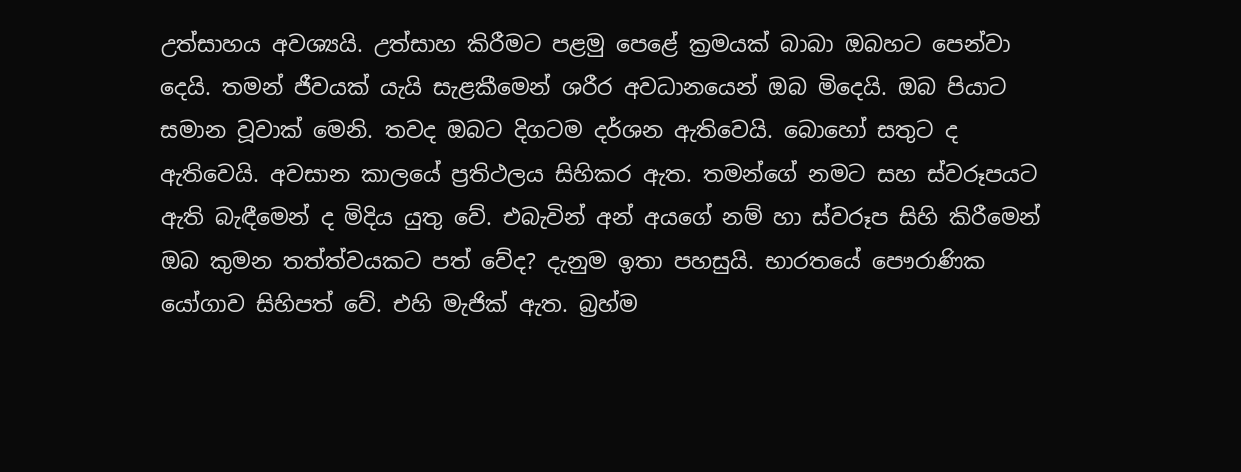උත්සාහය අවශ්‍යයි. උත්සාහ කිරීමට පළමු පෙළේ ක්‍රමයක් බාබා ඔබහට පෙන්වා දෙයි. තමන් ජීවයක් යැයි සැළකීමෙන් ශරීර අවධානයෙන් ඔබ මිදෙයි. ඔබ පියාට සමාන වූවාක් මෙනි. තවද ඔබට දිගටම දර්ශන ඇතිවෙයි. බොහෝ සතුට ද ඇතිවෙයි. අවසාන කාලයේ ප්‍රතිථලය සිහිකර ඇත. තමන්ගේ නමට සහ ස්වරූපයට ඇති බැඳීමෙන් ද මිදිය යුතු වේ. එබැවින් අන් අයගේ නම් හා ස්වරූප සිහි කිරීමෙන් ඔබ කුමන තත්ත්වයකට පත් වේද? දැනුම ඉතා පහසුයි. භාරතයේ පෞරාණික යෝගාව සිහිපත් වේ. එහි මැජික් ඇත. බ්‍රහ්ම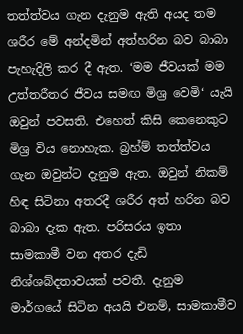තත්ත්වය ගැන දැනුම ඇති අයද තම ශරීර මේ අන්දමින් අත්හරින බව බාබා පැහැදිලි කර දී ඇත. ‘මම ජීවයක් මම උත්තරීතර ජීවය සමඟ මිශ්‍ර වෙමි‘ යැයි ඔවුන් පවසති. එහෙත් කිසි කෙනෙකුට මිශ්‍ර විය නොහැක. බ්‍රහ්ම් තත්ත්වය ගැන ඔවුන්ට දැනුම ඇත. ඔවුන් නිකම් හිඳ සිටිනා අතරදී ශරීර අත් හරින බව බාබා දැක ඇත. පරිසරය ඉතා සාමකාමී වන අතර දැඩි නිශ්ශබ්දතාවයක් පවතී. දැනුම මාර්ගයේ සිටින අයයි එනම්, සාමකාමීව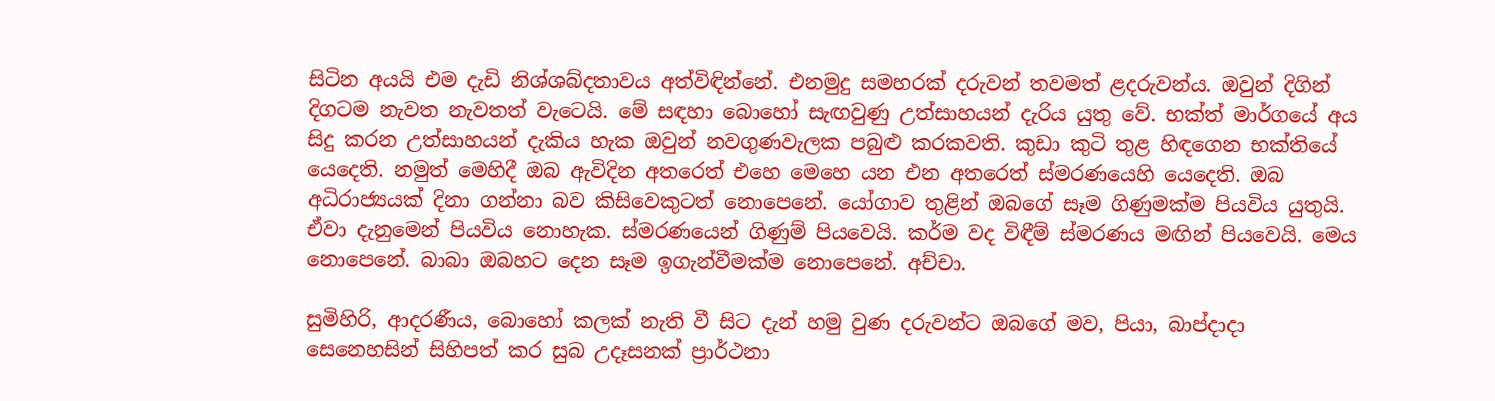සිටින අයයි එම දැඩි නිශ්ශබ්දතාවය අත්විඳින්නේ. එනමුදු සමහරක් දරුවන් තවමත් ළදරුවන්ය. ඔවුන් දිගින් දිගටම නැවත නැවතත් වැටෙයි. මේ සඳහා බොහෝ සැඟවුණු උත්සාහයන් දැරිය යුතු වේ. භක්ත් මාර්ගයේ අය සිදු කරන උත්සාහයන් දැකිය හැක ඔවුන් නවගුණවැලක පබුළු කරකවති. කුඩා කුටි තුළ හිඳගෙන භක්තියේ යෙදෙති. නමුත් මෙහිදී ඔබ ඇවිදින අතරෙත් එහෙ මෙහෙ යන එන අතරෙත් ස්මරණයෙහි යෙදෙති. ඔබ අධිරාජ්‍යයක් දිනා ගන්නා බව කිසිවෙකුටත් නොපෙනේ. යෝගාව තුළින් ඔබගේ සෑම ගිණුමක්ම පියවිය යුතුයි. ඒවා දැනුමෙන් පියවිය නොහැක. ස්මරණයෙන් ගිණුම් පියවෙයි. කර්ම වද විඳීම් ස්මරණය මඟින් පියවෙයි. මෙය නොපෙනේ. බාබා ඔබහට දෙන සෑම ඉගැන්වීමක්ම නොපෙනේ. අච්චා.

සුමිහිරි, ආදරණීය, බොහෝ කලක් නැති වී සිට දැන් හමු වුණ දරුවන්ට ඔබගේ මව, පියා, බාප්දාදා සෙනෙහසින් සිහිපත් කර සුබ උදෑසනක් ප්‍රාර්ථනා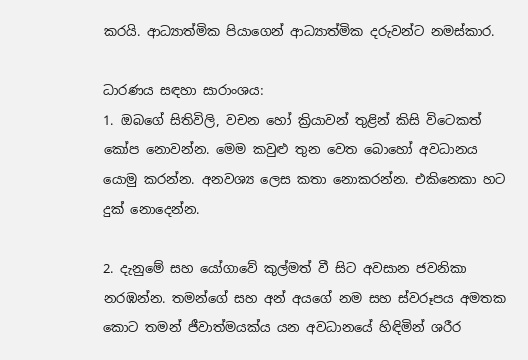කරයි. ආධ්‍යාත්මික පියාගෙන් ආධ්‍යාත්මික දරුවන්ට නමස්කාර.

ධාරණය සඳහා සාරාංශය:
1. ඔබගේ සිතිවිලි, වචන හෝ ක්‍රියාවන් තුළින් කිසි විටෙකත් කෝප නොවන්න. මෙම කවුළු තුන වෙත බොහෝ අවධානය යොමු කරන්න. අනවශ්‍ය ලෙස කතා නොකරන්න. එකිනෙකා හට දුක් නොදෙන්න.

2. දැනුමේ සහ යෝගාවේ කුල්මත් වී සිට අවසාන ජවනිකා නරඹන්න. තමන්ගේ සහ අන් අයගේ නම සහ ස්වරූපය අමතක කොට තමන් ජීවාත්මයක්ය යන අවධානයේ හිඳිමින් ශරීර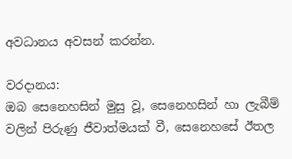අවධානය අවසන් කරන්න.

වරදානය:
ඔබ සෙනෙහසින් මුසු වූ, සෙනෙහසින් හා ලැබීම් වලින් පිරුණු ජීවාත්මයක් වී, සෙනෙහසේ ඊතල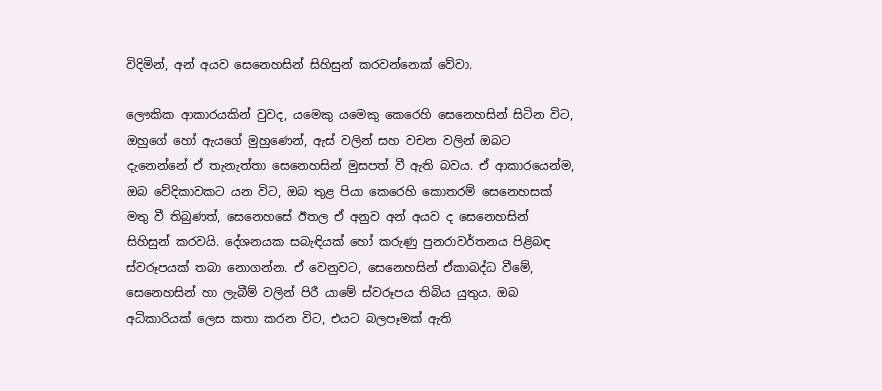විදිමින්, අන් අයව සෙනෙහසින් සිහිසුන් කරවන්නෙක් වේවා.

ලෞකික ආකාරයකින් වුවද, යමෙකු යමෙකු කෙරෙහි සෙනෙහසින් සිටින විට, ඔහුගේ හෝ ඇයගේ මුහුණෙන්, ඇස් වලින් සහ වචන වලින් ඔබට දැනෙන්නේ ඒ තැනැත්තා සෙනෙහසින් මුසපත් වී ඇති බවය. ඒ ආකාරයෙන්ම, ඔබ වේදිකාවකට යන විට, ඔබ තුළ පියා කෙරෙහි කොතරම් සෙනෙහසක් මතු වී තිබුණත්, සෙනෙහසේ ඊතල ඒ අනුව අන් අයව ද සෙනෙහසින් සිහිසුන් කරවයි. දේශනයක සබැඳියක් හෝ කරුණු පුනරාවර්තනය පිළිබඳ ස්වරූපයක් තබා නොගන්න. ඒ වෙනුවට, සෙනෙහසින් ඒකාබද්ධ වීමේ, සෙනෙහසින් හා ලැබීම් වලින් පිරී යාමේ ස්වරූපය තිබිය යුතුය. ඔබ අධිකාරියක් ලෙස කතා කරන විට, එයට බලපෑමක් ඇති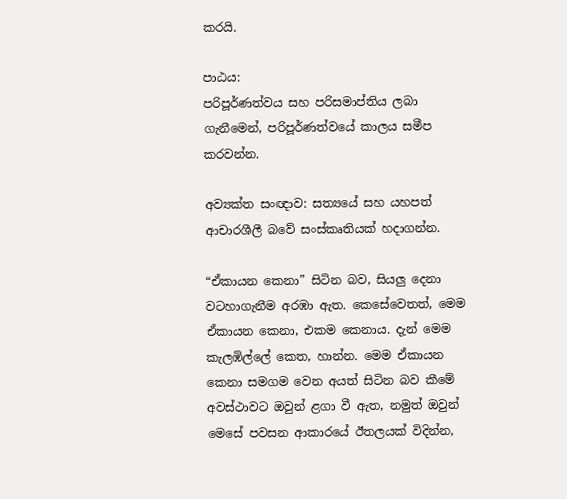කරයි.

පාඨය:
පරිපූර්ණත්වය සහ පරිසමාප්තිය ලබා ගැනීමෙන්, පරිපූර්ණත්වයේ කාලය සමීප කරවන්න.

අව්‍යක්ත සංඥාව: සත්‍යයේ සහ යහපත් ආචාරශීලී බවේ සංස්කෘතියක් හදාගන්න.

“ඒකායන කෙනා” සිටින බව, සියලු දෙනා වටහාගැනීම අරඹා ඇත. කෙසේවෙතත්, මෙම ඒකායන කෙනා, එකම කෙනාය. දැන් මෙම කැලඹිල්ලේ කෙත, හාන්න. මෙම ඒකායන කෙනා සමගම වෙන අයත් සිටින බව කීමේ අවස්ථාවට ඔවුන් ළගා වී ඇත, නමුත් ඔවුන් මෙසේ පවසන ආකාරයේ ඊතලයක් විදින්න,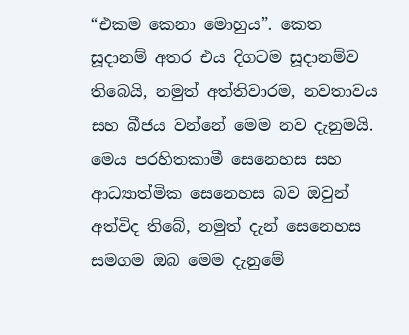“එකම කෙනා මොහුය”. කෙත සූදානම් අතර එය දිගටම සූදානම්ව තිබෙයි, නමුත් අත්තිවාරම, නවතාවය සහ බීජය වන්නේ මෙම නව දැනුමයි. මෙය පරහිතකාමී සෙනෙහස සහ ආධ්‍යාත්මික සෙනෙහස බව ඔවුන් අත්විද තිබේ, නමුත් දැන් සෙනෙහස සමගම ඔබ මෙම දැනුමේ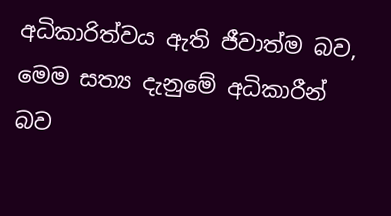අධිකාරිත්වය ඇති ජීවාත්ම බව, මෙම සත්‍ය දැනුමේ අධිකාරීන් බව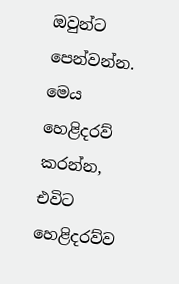ඔවුන්ට පෙන්වන්න. මෙය හෙළිදරව් කරන්න, එවිට හෙළිදරව්ව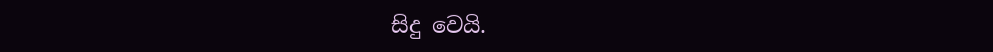සිදු වෙයි.